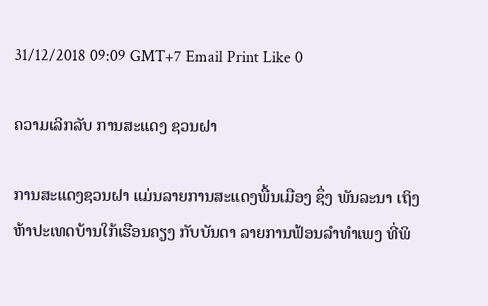31/12/2018 09:09 GMT+7 Email Print Like 0

ຄວາມເລິກລັບ ການສະແດງ ຊວນຝາ

ການສະແດງຊວນຝາ ແມ່ນລາຍການສະແດງພື້ນເມືອງ ຊຶ່ງ ພັນລະນາ ເຖິງຫ້າປະເທດບ້ານໃກ້ເຮືອນຄຽງ ກັບບັນດາ ລາຍການຟ້ອນລຳທຳເພງ ທີ່ພິ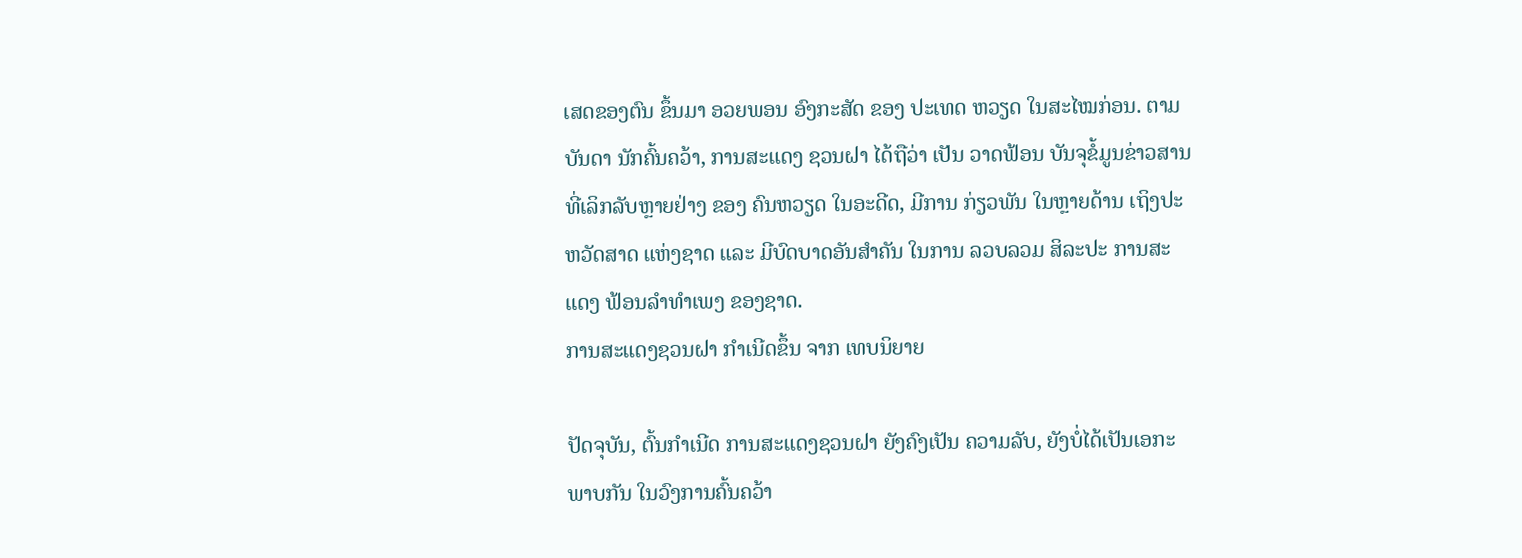ເສດຂອງຕົນ ຂຶ້ນມາ ອວຍພອນ ອົງກະສັດ ຂອງ ປະເທດ ຫວຽດ ໃນສະໄໝກ່ອນ. ຕາມ ບັນດາ ນັກຄົ້ນຄວ້າ, ການສະແດງ ຊວນຝາ ໄດ້ຖືວ່າ ເປັນ ວາດຟ້ອນ ບັນຈຸຂໍ້ມູນຂ່າວສານ ທີ່ເລິກລັບຫຼາຍຢ່າງ ຂອງ ຄົນຫວຽດ ໃນອະດີດ, ມີການ ກ່ຽວພັນ ໃນຫຼາຍດ້ານ ເຖິງປະຫວັດສາດ ແຫ່ງຊາດ ແລະ ມີບົດບາດອັນສຳຄັນ ໃນການ ລວບລວມ ສິລະປະ ການສະແດງ ຟ້ອນລຳທຳເພງ ຂອງຊາດ.
ການສະແດງຊວນຝາ ກຳເນີດຂຶ້ນ ຈາກ ເທບນິຍາຍ

ປັດຈຸບັນ, ຕົ້ນກຳເນີດ ການສະແດງຊວນຝາ ຍັງຄົງເປັນ ຄວາມລັບ, ຍັງບໍ່ໄດ້ເປັນເອກະພາບກັນ ໃນວົງການຄົ້ນຄວ້າ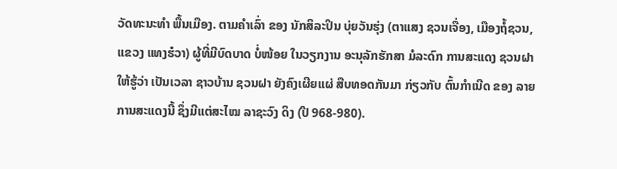ວັດທະນະທຳ ພື້ນເມືອງ. ຕາມຄຳເລົ່າ ຂອງ ນັກສິລະປິນ ບຸ່ຍວັນຮຸ່ງ (ຕາແສງ ຊວນເຈື່ອງ, ເມືອງຖໍ້ຊວນ, ແຂວງ ແທງຮ໋ວາ) ຜູ້ທີ່ມີບົດບາດ ບໍ່ໜ້ອຍ ໃນວຽກງານ ອະນຸລັກຮັກສາ ມໍລະດົກ ການສະແດງ ຊວນຝາໃຫ້ຮູ້ວ່າ ເປັນເວລາ ຊາວບ້ານ ຊວນຝາ ຍັງຄົງເຜີຍແຜ່ ສືບທອດກັນມາ ກ່ຽວກັບ ຕົ້ນກຳເນີດ ຂອງ ລາຍການສະແດງນີ້ ຊຶ່ງມີແຕ່ສະໄໝ ລາຊະວົງ ດິງ (ປີ 968-980).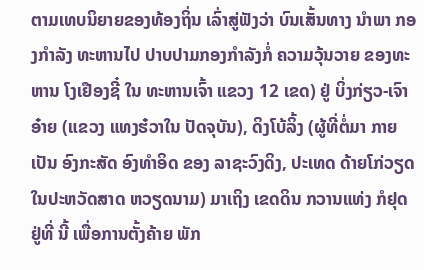ຕາມເທບນິຍາຍຂອງທ້ອງຖິ່ນ ເລົ່າສູ່ຟັງວ່າ ບົນເສັ້ນທາງ ນຳພາ ກອງກຳລັງ ທະຫານໄປ ປາບປາມກອງກຳລັງກໍ່ ຄວາມວຸ້ນວາຍ ຂອງທະຫານ ໂງເຢືອງຊີ໋ ໃນ ທະຫານເຈົ້າ ແຂວງ 12 ເຂດ) ຢູ່ ບິ່ງກ່ຽວ-ເຈົາອ໋າຍ (ແຂວງ ແທງຮ໋ວາໃນ ປັດຈຸບັນ), ດິງໂບ້ລິ້ງ (ຜູ້ທີ່ຕໍ່ມາ ກາຍເປັນ ອົງກະສັດ ອົງທຳອິດ ຂອງ ລາຊະວົງດິງ, ປະເທດ ດ້າຍໂກ່ວຽດ ໃນປະຫວັດສາດ ຫວຽດນາມ) ມາເຖິງ ເຂດດິນ ກວານແທ່ງ ກໍຢຸດ ຢູ່ທີ່ ນີ້ ເພື່ອການຕັ້ງຄ້າຍ ພັກ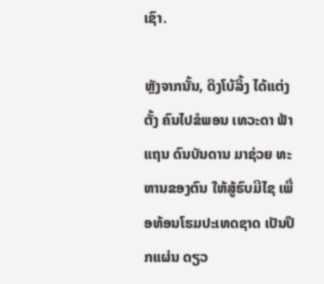ເຊົາ.

ຫຼັງຈາກນັ້ນ, ດິງໂບ້ລິ້ງ ໄດ້ແຕ່ງຕັ້ງ ຄົນໄປຂໍພອນ ເທວະດາ ຟ້າແຖນ ດົນບັນດານ ມາຊ່ວຍ ທະຫານຂອງຕົນ ໃຫ້ສູ້ຮົບມີໄຊ ເພື່ອທ້ອນໂຮມປະເທດຊາດ ເປັນປຶກແຜ່ນ ດຽວ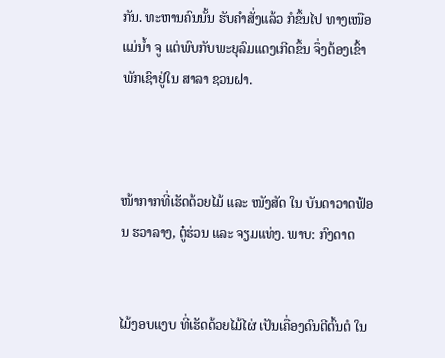ກັນ. ທະຫານຄົນນັ້ນ ຮັບຄຳສັ່ງແລ້ວ ກໍຂຶ້ນໄປ ທາງເໜືອ ແມ່ນ້ຳ ຈູ ແຕ່ພົບກັບພະຍຸລົມແດງເກີດຂຶ້ນ ຈຶ່ງຕ້ອງເຂົ້າພັກເຊົາຢູ່ໃນ ສາລາ ຊວນຝາ.



ໜ້າກາກທີ່ເຮັດດ້ວຍໄມ້ ແລະ ໜັງສັດ ໃນ ບັນດາວາດຟ້ອນ ຮວາລາງ, ຕູ໋ຮ່ວນ ແລະ ຈຽມແທ່ງ. ພາບ: ກົງດາດ


ໄມ້ງອບແງບ ທີ່ເຮັດດ້ວຍໄມ້ໄຜ່ ເປັນເຄື່ອງດົນຕີຕົ້ນຕໍ ໃນ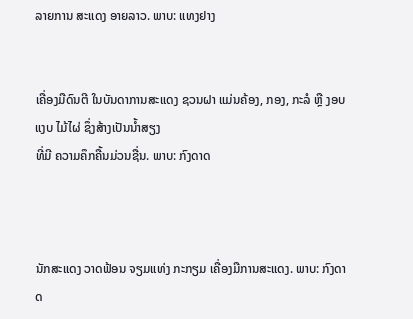ລາຍການ ສະແດງ ອາຍລາວ. ພາບ: ແທງຢາງ


ເຄື່ອງມືດົນຕີ ໃນບັນດາການສະແດງ ຊວນຝາ ແມ່ນຄ້ອງ, ກອງ, ກະລໍ ຫຼື ງອບແງບ ໄມ້ໄຜ່ ຊຶ່ງສ້າງເປັນນ້ຳສຽງ
ທີ່ມີ ຄວາມຄຶກຄື້ນມ່ວນຊື່ນ. ພາບ: ກົງດາດ



ນັກສະແດງ ວາດຟ້ອນ ຈຽມແທ່ງ ກະກຽມ ເຄື່ອງມືການສະແດງ. ພາບ: ກົງດາດ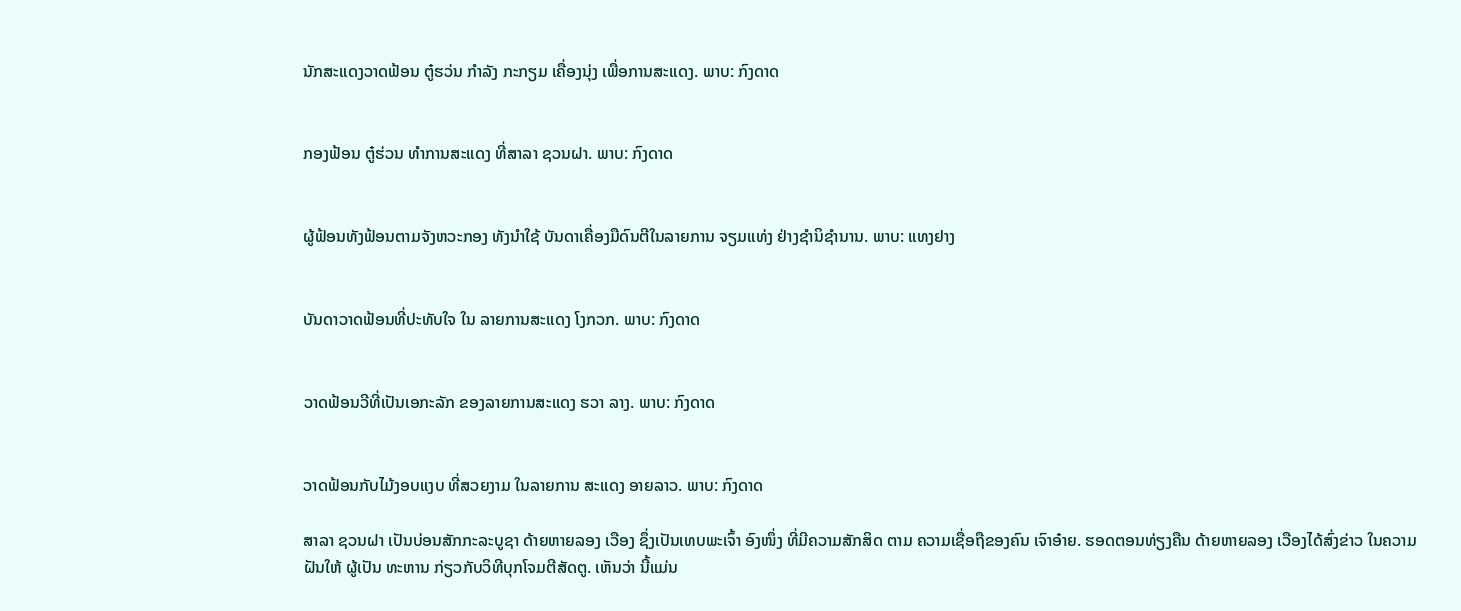ນັກສະແດງວາດຟ້ອນ ຕູ໋ຮວ່ນ ກຳລັງ ກະກຽມ ເຄື່ອງນຸ່ງ ເພື່ອການສະແດງ. ພາບ: ກົງດາດ


ກອງຟ້ອນ ຕູ໋ຮ່ວນ ທຳການສະແດງ ທີ່ສາລາ ຊວນຝາ. ພາບ: ກົງດາດ


ຜູ້ຟ້ອນທັງຟ້ອນຕາມຈັງຫວະກອງ ທັງນຳໃຊ້ ບັນດາເຄື່ອງມືດົນຕີໃນລາຍການ ຈຽມແທ່ງ ຢ່າງຊຳນິຊຳນານ. ພາບ: ແທງຢາງ


ບັນດາວາດຟ້ອນທີ່ປະທັບໃຈ ໃນ ລາຍການສະແດງ ໂງກວກ. ພາບ: ກົງດາດ


ວາດຟ້ອນວີທີ່ເປັນເອກະລັກ ຂອງລາຍການສະແດງ ຮວາ ລາງ. ພາບ: ກົງດາດ


ວາດຟ້ອນກັບໄມ້ງອບແງບ ທີ່ສວຍງາມ ໃນລາຍການ ສະແດງ ອາຍລາວ. ພາບ: ກົງດາດ

ສາລາ ຊວນຝາ ເປັນບ່ອນສັກກະລະບູຊາ ດ້າຍຫາຍລອງ ເວືອງ ຊຶ່ງເປັນເທບພະເຈົ້າ ອົງໜຶ່ງ ທີ່ມີຄວາມສັກສິດ ຕາມ ຄວາມເຊື່ອຖືຂອງຄົນ ເຈົາອ໋າຍ. ຮອດຕອນທ່ຽງຄືນ ດ້າຍຫາຍລອງ ເວືອງໄດ້ສົ່ງຂ່າວ ໃນຄວາມຝັນໃຫ້ ຜູ້ເປັນ ທະຫານ ກ່ຽວກັບວິທີບຸກໂຈມຕີສັດຕູ. ເຫັນວ່າ ນີ້ແມ່ນ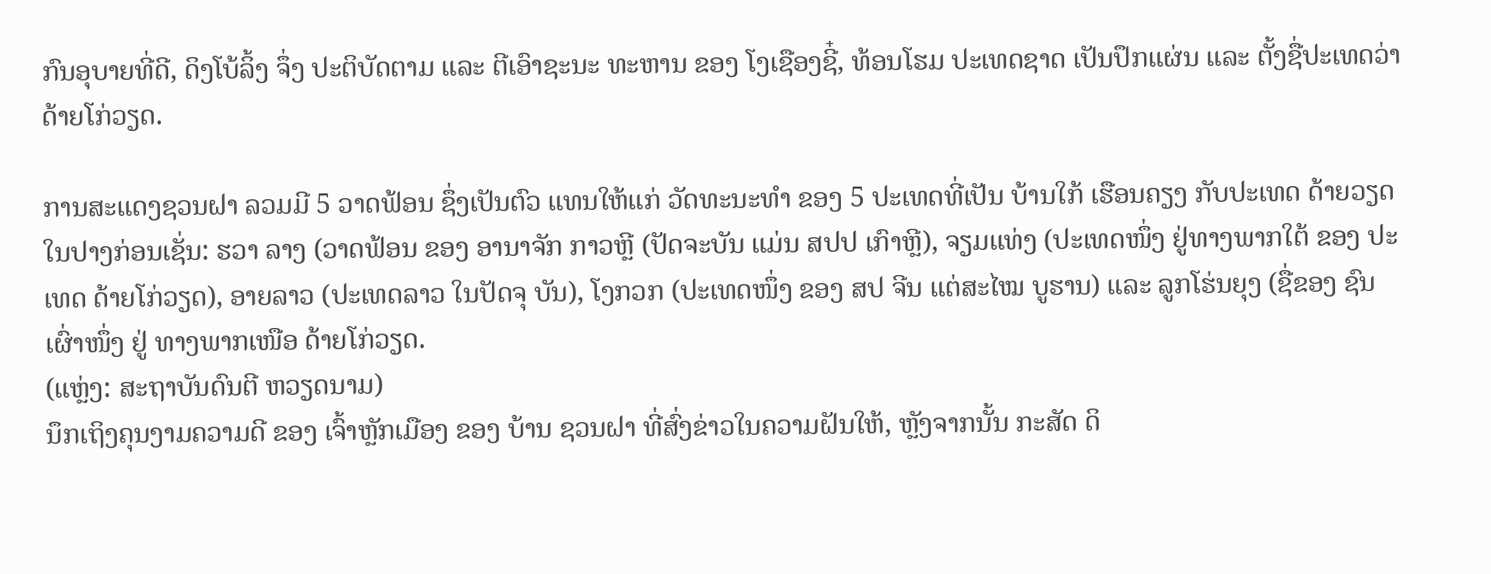ກົນອຸບາຍທີ່ດີ, ດິງໂບ້ລິ້ງ ຈຶ່ງ ປະຕິບັດຕາມ ແລະ ຕີເອົາຊະນະ ທະຫານ ຂອງ ໂງເຊືອງຊີ໋, ທ້ອນໂຮມ ປະເທດຊາດ ເປັນປຶກແຜ່ນ ແລະ ຕັ້ງຊື່ປະເທດວ່າ ດ້າຍໂກ່ວຽດ.

ການສະແດງຊວນຝາ ລວມມີ 5 ວາດຟ້ອນ ຊຶ່ງເປັນຕົວ ແທນໃຫ້ແກ່ ວັດທະນະທຳ ຂອງ 5 ປະເທດທີ່ເປັນ ບ້ານໃກ້ ເຮືອນຄຽງ ກັບປະເທດ ດ້າຍວຽດໃນປາງກ່ອນເຊັ່ນ: ຮວາ ລາງ (ວາດຟ້ອນ ຂອງ ອານາຈັກ ກາວຫຼີ (ປັດຈະບັນ ແມ່ນ ສປປ ເກົາຫຼີ), ຈຽມແທ່ງ (ປະເທດໜຶ່ງ ຢູ່ທາງພາກໃຕ້ ຂອງ ປະເທດ ດ້າຍໂກ່ວຽດ), ອາຍລາວ (ປະເທດລາວ ໃນປັດຈຸ ບັນ), ໂງກວກ (ປະເທດໜຶ່ງ ຂອງ ສປ ຈີນ ແຕ່ສະໄໝ ບູຮານ) ແລະ ລູກໂຮ່ນຍຸງ (ຊື່ຂອງ ຊົນເຜົ່າໜຶ່ງ ຢູ່ ທາງພາກເໜືອ ດ້າຍໂກ່ວຽດ.
(ແຫຼ່ງ: ສະຖາບັນດົນຕີ ຫວຽດນາມ)
ນຶກເຖິງຄຸນງາມຄວາມດີ ຂອງ ເຈົ້າຫຼັກເມືອງ ຂອງ ບ້ານ ຊວນຝາ ທີ່ສົ່ງຂ່າວໃນຄວາມຝັນໃຫ້, ຫຼັງຈາກນັ້ນ ກະສັດ ດິ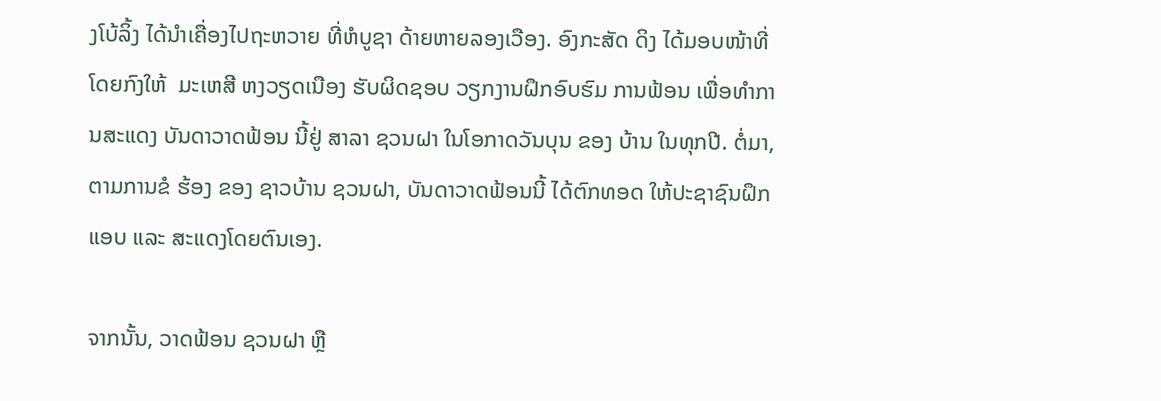ງໂບ້ລິ້ງ ໄດ້ນຳເຄື່ອງໄປຖະຫວາຍ ທີ່ຫໍບູຊາ ດ້າຍຫາຍລອງເວືອງ. ອົງກະສັດ ດິງ ໄດ້ມອບໜ້າທີ່ ໂດຍກົງໃຫ້  ມະເຫສີ ຫງວຽດເນືອງ ຮັບຜິດຊອບ ວຽກງານຝຶກອົບຮົມ ການຟ້ອນ ເພື່ອທຳການສະແດງ ບັນດາວາດຟ້ອນ ນີ້ຢູ່ ສາລາ ຊວນຝາ ໃນໂອກາດວັນບຸນ ຂອງ ບ້ານ ໃນທຸກປີ. ຕໍ່ມາ, ຕາມການຂໍ ຮ້ອງ ຂອງ ຊາວບ້ານ ຊວນຝາ, ບັນດາວາດຟ້ອນນີ້ ໄດ້ຕົກທອດ ໃຫ້ປະຊາຊົນຝຶກແອບ ແລະ ສະແດງໂດຍຕົນເອງ.

ຈາກນັ້ນ, ວາດຟ້ອນ ຊວນຝາ ຫຼື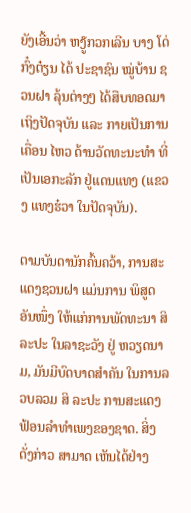ຍັງເອີ້ນວ່າ ຫງູ໊ກວກເລີນ ບາງ ໂດ່ກົ໋ງຕ໋ຽນ ໄດ້ ປະຊາຊົນ ໝູ່ບ້ານ ຊວນຝາ ລຸ້ນຕ່າງໆ ໄດ້ສືບທອດມາເຖິງປັດຈຸບັນ ແລະ ກາຍເປັນການເຄື່ອນ ໄຫວ ດ້ານວັດທະນະທຳ ທີ່ເປັນເອກະລັກ ຢູ່ແດນແທງ (ແຂວງ ແທງຮ໋ວາ ໃນປັດຈຸບັນ).

ຕາມບັນດານັກຄົ້ນຄວ້າ, ການສະແດງຊວນຝາ ແມ່ນການ ພິສູດອັນໜຶ່ງ ໃຫ້ແກ່ການພັດທະນາ ສິລະປະ ໃນລາຊະວັງ ຢູ່ ຫວຽດນາມ, ມັນມີບົດບາດສຳຄັນ ໃນການລວບລວມ ສິ ລະປະ ການສະແດງ ຟ້ອນລຳທຳເພງຂອງຊາດ. ສິ່ງດັ່ງກ່າວ ສາມາດ ເຫັນໄດ້ຢ່າງ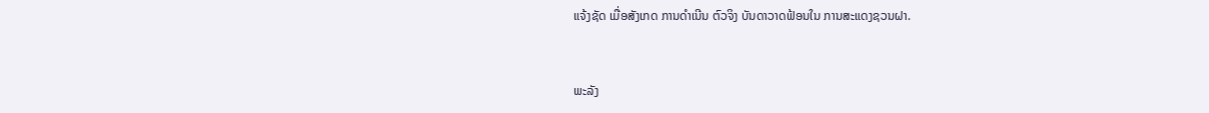ແຈ້ງຊັດ ເມື່ອສັງເກດ ການດຳເນີນ ຕົວຈິງ ບັນດາວາດຟ້ອນໃນ ການສະແດງຊວນຝາ.


ພະລັງ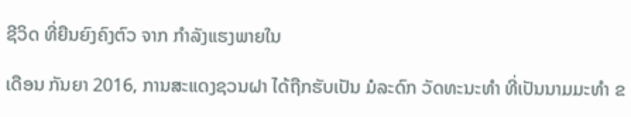ຊີວິດ ທີ່ຍືນຍົງຄົງຕົວ ຈາກ ກຳລັງແຮງພາຍໃນ

ເດືອນ ກັນຍາ 2016, ການສະແດງຊວນຝາ ໄດ້ຖືກຮັບເປັນ ມໍລະດົກ ວັດທະນະທຳ ທີ່ເປັນນາມມະທຳ ຂ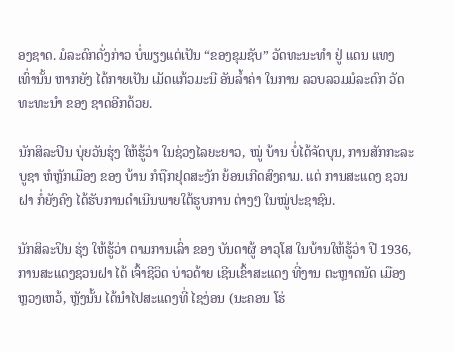ອງຊາດ. ມໍລະດົກດັ່ງກ່າວ ບໍ່ພຽງແຕ່ເປັນ “ຂອງຂຸມຊັບ” ວັດທະນະທໍາ ຢູ່ ແດນ ແທງ ເທົ່ານັ້ນ ຫາກຍັງ ໄດ້ກາຍເປັນ ເມັດແກ້ວມະນີ ອັນລໍ້າຄ່າ ໃນການ ລວບລວມມໍລະດົກ ວັດທະທະນຳ ຂອງ ຊາດອີກດ້ວຍ.

ນັກສິລະປິນ ບຸ່ຍວັນຮຸ່ງ ໃຫ້ຮູ້ວ່າ ໃນຊ່ວງໄລຍະຍາວ, ໝູ່ ບ້ານ ບໍ່ໄດ້ຈັດບຸນ, ການສັກກະລະບູຊາ ຫໍຫຼັກເມືອງ ຂອງ ບ້ານ ກໍຖືກຢຸດສະງັກ ຍ້ອນເກີດສົງຄາມ. ແຕ່ ການສະແດງ ຊວນຝາ ກໍ່ຍັງຄົງ ໄດ້ຮັບການດຳເນີນພາຍໃຕ້ຮູບການ ຕ່າງໆ ໃນໝູ່ປະຊາຊົນ.

ນັກສິລະປິນ ຮຸ່ງ ໃຫ້ຮູ້ວ່າ ຕາມການເລົ່າ ຂອງ ບັນດາຜູ້ ອາວຸໂສ ໃນບ້ານໃຫ້ຮູ້ວ່າ ປີ 1936, ການສະແດງຊວນຝາ ໄດ້ ເຈົ້າຊີວິດ ບ່າວດ້າຍ ເຊີນເຂົ້າສະແດງ ທີ່ງານ ຕະຫຼາດນັດ ເມືອງຫຼວງເຫວ້, ຫຼັງນັ້ນ ໄດ້ນຳໄປສະແດງທີ່ ໄຊງ່ອນ (ນະຄອນ ໂຮ່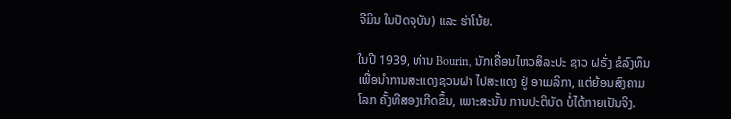ຈີມິນ ໃນປັດຈຸບັນ) ແລະ ຮ່າໂນ້ຍ.

ໃນປີ 1939, ທ່ານ Bourin, ນັກເຄື່ອນໄຫວສິລະປະ ຊາວ ຝຣັ່ງ ຂໍລົງທຶນ ເພື່ອນຳການສະແດງຊວນຝາ ໄປສະແດງ ຢູ່ ອາເມລິກາ, ແຕ່ຍ້ອນສົງຄາມໂລກ ຄັ້ງທີສອງເກີດຂຶ້ນ, ເພາະສະນັ້ນ ການປະຕິບັດ ບໍ່ໄດ້ກາຍເປັນຈິງ.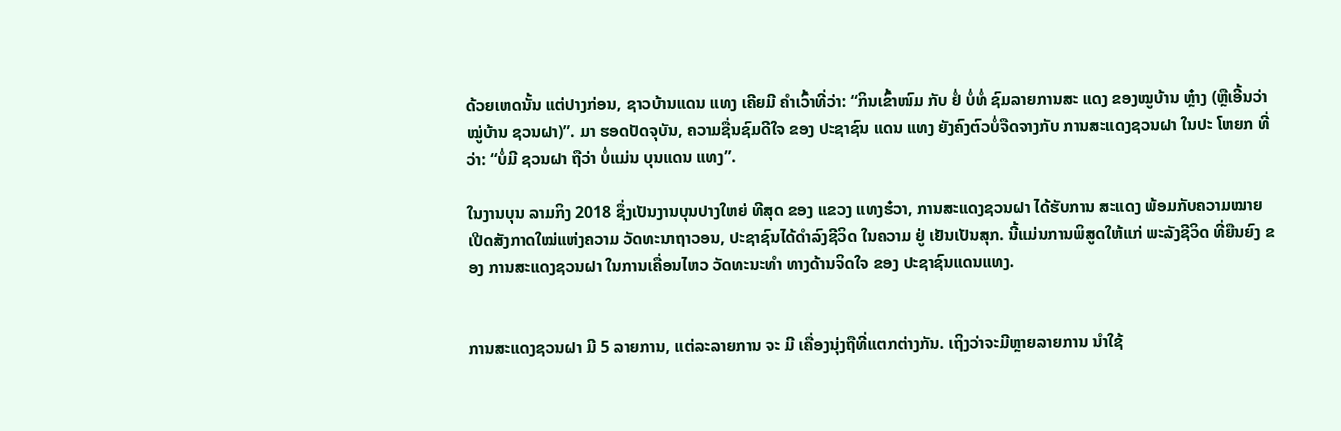ດ້ວຍເຫດນັ້ນ ແຕ່ປາງກ່ອນ, ຊາວບ້ານແດນ ແທງ ເຄີຍມີ ຄຳເວົ້າທີ່ວ່າ: “ກິນເຂົ້າໜົມ ກັບ ຢໍ່ ບໍ່ທໍ່ ຊົມລາຍການສະ ແດງ ຂອງໝູບ້ານ ຫຼ໋າງ (ຫຼືເອີ້ນວ່າ ໝູ່ບ້ານ ຊວນຝາ)”. ມາ ຮອດປັດຈຸບັນ, ຄວາມຊື່ນຊົມດີໃຈ ຂອງ ປະຊາຊົນ ແດນ ແທງ ຍັງຄົງຕົວບໍ່ຈືດຈາງກັບ ການສະແດງຊວນຝາ ໃນປະ ໂຫຍກ ທີ່ວ່າ: “ບໍ່ມີ ຊວນຝາ ຖືວ່າ ບໍ່ແມ່ນ ບຸນແດນ ແທງ”.

ໃນງານບຸນ ລາມກິງ 2018 ຊຶ່ງເປັນງານບຸນປາງໃຫຍ່ ທີສຸດ ຂອງ ແຂວງ ແທງຮ໋ວາ, ການສະແດງຊວນຝາ ໄດ້ຮັບການ ສະແດງ ພ້ອມກັບຄວາມໝາຍ ເປີດສັງກາດໃໝ່ແຫ່ງຄວາມ ວັດທະນາຖາວອນ, ປະຊາຊົນໄດ້ດຳລົງຊີວິດ ໃນຄວາມ ຢູ່ ເຢັນເປັນສຸກ. ນີ້ແມ່ນການພິສູດໃຫ້ແກ່ ພະລັງຊີວິດ ທີ່ຍືນຍົງ ຂອງ ການສະແດງຊວນຝາ ໃນການເຄື່ອນໄຫວ ວັດທະນະທຳ ທາງດ້ານຈິດໃຈ ຂອງ ປະຊາຊົນແດນແທງ.


ການສະແດງຊວນຝາ ມີ 5 ລາຍການ, ແຕ່ລະລາຍການ ຈະ ມີ ເຄື່ອງນຸ່ງຖືທີ່ແຕກຕ່າງກັນ. ເຖິງວ່າຈະມີຫຼາຍລາຍການ ນຳໃຊ້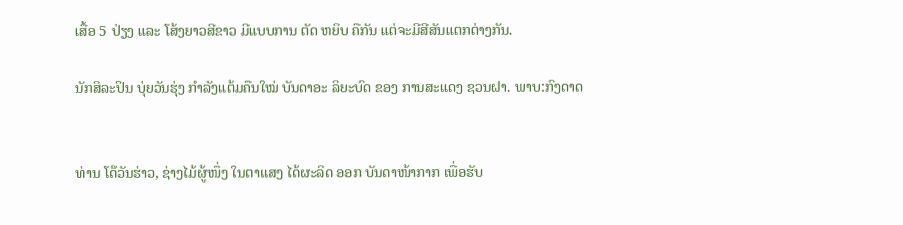ເສື້ອ 5 ປ່ຽງ ແລະ ໂສ້ງຍາວສີຂາວ ມີແບບການ ຕັດ ຫຍິບ ຄືກັນ ແຕ່ຈະມີສີສັນແຕກຕ່າງກັນ.

ນັກສິລະປິນ ບຸ່ຍວັນຮຸ່ງ ກຳລັງແຕ້ມຄືນໃໝ່ ບັນດາອະ ລິຍະບົດ ຂອງ ການສະແດງ ຊວນຝາ. ພາບ:ກົງດາດ


ທ່ານ ໂດ໊ວັນຮ່າວ, ຊ່າງໄມ້ຜູ້ໜຶ່ງ ໃນຕາແສງ ໄດ້ຜະລິດ ອອກ ບັນດາໜ້າກາກ ເພື່ອຮັບ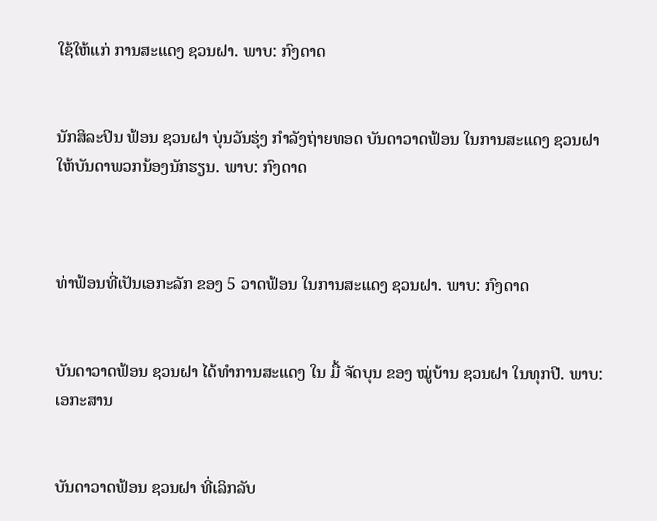ໃຊ້ໃຫ້ແກ່ ການສະແດງ ຊວນຝາ. ພາບ: ກົງດາດ


ນັກສິລະປິນ ຟ້ອນ ຊວນຝາ ບຸ່ນວັນຮຸ່ງ ກຳລັງຖ່າຍທອດ ບັນດາວາດຟ້ອນ ໃນການສະແດງ ຊວນຝາ
ໃຫ້ບັນດາພວກນ້ອງນັກຮຽນ. ພາບ: ກົງດາດ



ທ່າຟ້ອນທີ່ເປັນເອກະລັກ ຂອງ 5 ວາດຟ້ອນ ໃນການສະແດງ ຊວນຝາ. ພາບ: ກົງດາດ


ບັນດາວາດຟ້ອນ ຊວນຝາ ໄດ້ທຳການສະແດງ ໃນ ມື້ ຈັດບຸນ ຂອງ ໝູ່ບ້ານ ຊວນຝາ ໃນທຸກປີ. ພາບ: ເອກະສານ


ບັນດາວາດຟ້ອນ ຊວນຝາ ທີ່ເລິກລັບ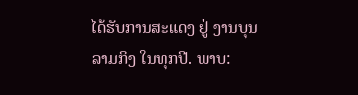ໄດ້ຮັບການສະແດງ ຢູ່ ງານບຸນ ລາມກິງ ໃນທຸກປີ. ພາບ: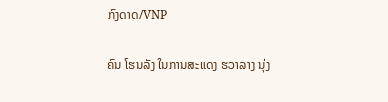ກົງດາດ/VNP

ຄົນ ໂຮນລັງ ໃນການສະແດງ ຮວາລາງ ນຸ່ງ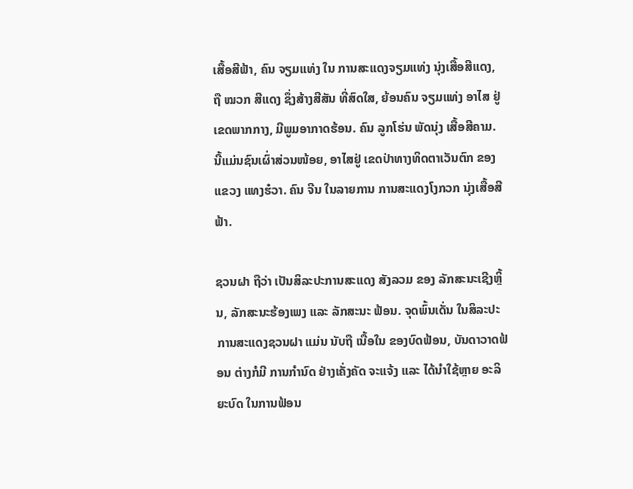ເສື້ອສີຟ້າ, ຄົນ ຈຽມແທ່ງ ໃນ ການສະແດງຈຽມແທ່ງ ນຸ່ງເສື້ອສີແດງ, ຖື ໝວກ ສີແດງ ຊຶ່ງສ້າງສີສັນ ທີ່ສົດໃສ, ຍ້ອນຄົນ ຈຽມແທ່ງ ອາໄສ ຢູ່ ເຂດພາກກາງ, ມີພູມອາກາດຮ້ອນ. ຄົນ ລູກໂຮ່ນ ພັດນຸ່ງ ເສື້ອສີຄາມ. ນີ້ແມ່ນຊົນເຜົ່າສ່ວນໜ້ອຍ, ອາໄສຢູ່ ເຂດປ່າທາງທິດຕາເວັນຕົກ ຂອງ ແຂວງ ແທງຮ໋ວາ. ຄົນ ຈີນ ໃນລາຍການ ການສະແດງໂງກວກ ນຸ່ງເສື້ອສີຟ້າ.

ຊວນຝາ ຖືວ່າ ເປັນສິລະປະການສະແດງ ສັງລວມ ຂອງ ລັກສະນະເຊີງຫຼິ້ນ, ລັກສະນະຮ້ອງເພງ ແລະ ລັກສະນະ ຟ້ອນ. ຈຸດພົ້ນເດັ່ນ ໃນສິລະປະ ການສະແດງຊວນຝາ ແມ່ນ ນັບຖື ເນື້ອໃນ ຂອງບົດຟ້ອນ, ບັນດາວາດຟ້ອນ ຕ່າງກໍມີ ການກຳນົດ ຢ່າງເຄັ່ງຄັດ ຈະແຈ້ງ ແລະ ໄດ້ນຳໃຊ້ຫຼາຍ ອະລິຍະບົດ ໃນການຟ້ອນ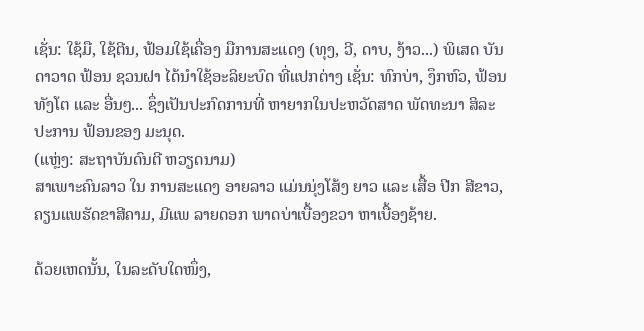ເຊັ່ນ: ໃຊ້ມື, ໃຊ້ຕີນ, ຟ້ອມໃຊ້ເຄື່ອງ ມືການສະແດງ (ທຸງ, ວີ, ດາບ, ງ້າວ...) ພິເສດ ບັນດາວາດ ຟ້ອນ ຊວນຝາ ໄດ້ນຳໃຊ້ອະລິຍະບົດ ທີ່ແປກຕ່າງ ເຊັ່ນ: ທົກບ່າ, ງຶກຫົວ, ຟ້ອນ ທັງໂຕ ແລະ ອື່ນໆ... ຊຶ່ງເປັນປະກົດການທີ່ ຫາຍາກໃນປະຫວັດສາດ ພັດທະນາ ສິລະປະການ ຟ້ອນຂອງ ມະນຸດ.
(ແຫຼ່ງ: ສະຖາບັນດົນຕີ ຫວຽດນາມ)
ສາເພາະຄົນລາວ ໃນ ການສະແດງ ອາຍລາວ ແມ່ນນຸ່ງໂສ້ງ ຍາວ ແລະ ເສື້ອ ປີກ ສີຂາວ, ຄຽນແພຮັດຂາສີຄາມ, ມີແພ ລາຍດອກ ພາດບ່າເບື້ອງຂວາ ຫາເບື້ອງຊ້າຍ.

ດ້ວຍເຫດນັ້ນ, ໃນລະດັບໃດໜຶ່ງ,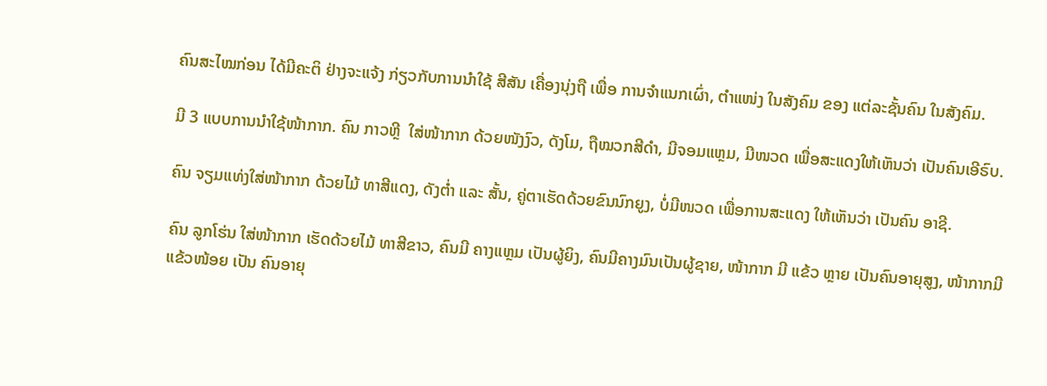ຄົນສະໄໝກ່ອນ ໄດ້ມີຄະຕິ ຢ່າງຈະແຈ້ງ ກ່ຽວກັບການນຳໃຊ້ ສີສັນ ເຄື່ອງນຸ່ງຖື ເພື່ອ ການຈຳແນກເຜົ່າ, ຕຳແໜ່ງ ໃນສັງຄົມ ຂອງ ແຕ່ລະຊັ້ນຄົນ ໃນສັງຄົມ.

ມີ 3 ແບບການນຳໃຊ້ໜ້າກາກ. ຄົນ ກາວຫຼີ  ໃສ່ໜ້າກາກ ດ້ວຍໜັງງົວ, ດັງໂມ, ຖືໝວກສີດຳ, ມີຈອມແຫຼມ, ມີໜວດ ເພື່ອສະແດງໃຫ້ເຫັນວ່າ ເປັນຄົນເອີຣົບ.

ຄົນ ຈຽມແທ່ງໃສ່ໜ້າກາກ ດ້ວຍໄມ້ ທາສີແດງ, ດັງຕໍ່າ ແລະ ສັ້ນ, ຄູ່ຕາເຮັດດ້ວຍຂົນນົກຍູງ, ບໍ່ມີໜວດ ເພື່ອການສະແດງ ໃຫ້ເຫັນວ່າ ເປັນຄົນ ອາຊີ.

ຄົນ ລູກໂຮ່ນ ໃສ່ໜ້າກາກ ເຮັດດ້ວຍໄມ້ ທາສີຂາວ, ຄົນມີ ຄາງແຫຼມ ເປັນຜູ້ຍິງ, ຄົນມີຄາງມົນເປັນຜູ້ຊາຍ, ໜ້າກາກ ມີ ແຂ້ວ ຫຼາຍ ເປັນຄົນອາຍຸສູງ, ໜ້າກາກມີແຂ້ວໜ້ອຍ ເປັນ ຄົນອາຍຸ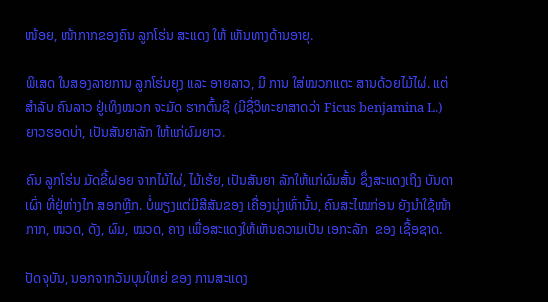ໜ້ອຍ, ໜ້າກາກຂອງຄົນ ລູກໂຮ່ນ ສະແດງ ໃຫ້ ເຫັນທາງດ້ານອາຍຸ.

ພິເສດ ໃນສອງລາຍການ ລູກໂຮ່ນຍຸງ ແລະ ອາຍລາວ, ມີ ການ ໃສ່ໝວກແຕະ ສານດ້ວຍໄມ້ໄຜ່. ແຕ່ສຳລັບ ຄົນລາວ ຢູ່ເທິງໝວກ ຈະມັດ ຮາກຕົ້ນຊີ (ມີຊື່ວິທະຍາສາດວ່າ Ficus benjamina L.) ຍາວຮອດບ່າ, ເປັນສັນຍາລັກ ໃຫ້ແກ່ຜົມຍາວ.

ຄົນ ລູກໂຮ່ນ ມັດຂີ້ຝອຍ ຈາກໄມ້ໄຜ່, ໄມ້ເຮ້ຍ, ເປັນສັນຍາ ລັກໃຫ້ແກ່ຜົມສັ້ນ ຊຶ່ງສະແດງເຖິງ ບັນດາເຜົ່າ ທີ່ຢູ່ຫ່າງໄກ ສອກຫຼີກ. ບໍ່ພຽງແຕ່ມີສີສັນຂອງ ເຄື່ອງນຸ່ງເທົ່ານັ້ນ, ຄົນສະໄໝກ່ອນ ຍັງນຳໃຊ້ໜ້າກາກ, ໜວດ, ດັງ, ຜົມ, ໝວດ, ຄາງ ເພື່ອສະແດງໃຫ້ເຫັນຄວາມເປັນ ເອກະລັກ  ຂອງ ເຊື້ອຊາດ.

ປັດຈຸບັນ, ນອກຈາກວັນບຸນໃຫຍ່ ຂອງ ການສະແດງ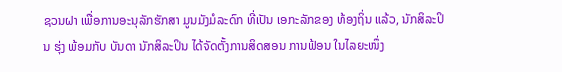ຊວນຝາ ເພື່ອການອະນຸລັກຮັກສາ ມູນມັງມໍລະດົກ ທີ່ເປັນ ເອກະລັກຂອງ ທ້ອງຖິ່ນ ແລ້ວ, ນັກສິລະປິນ ຮຸ່ງ ພ້ອມກັບ ບັນດາ ນັກສິລະປິນ ໄດ້ຈັດຕັ້ງການສິດສອນ ການຟ້ອນ ໃນໄລຍະໜຶ່ງ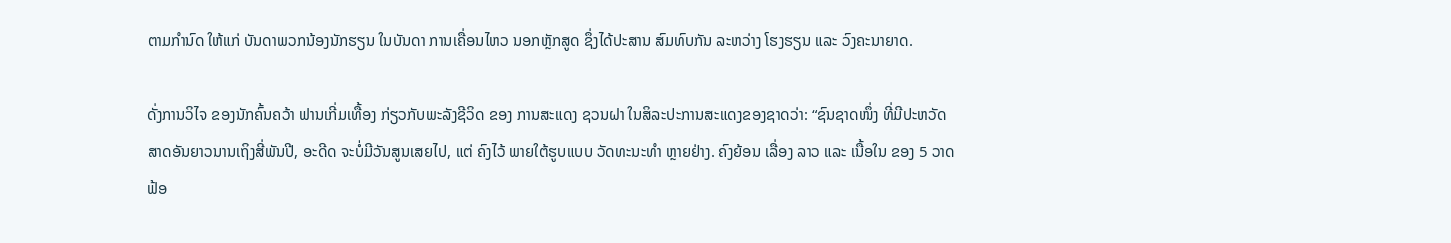ຕາມກຳນົດ ໃຫ້ແກ່ ບັນດາພວກນ້ອງນັກຮຽນ ໃນບັນດາ ການເຄື່ອນໄຫວ ນອກຫຼັກສູດ ຊຶ່ງໄດ້ປະສານ ສົມທົບກັນ ລະຫວ່າງ ໂຮງຮຽນ ແລະ ວົງຄະນາຍາດ.

ດັ່ງການວິໄຈ ຂອງນັກຄົ້ນຄວ້າ ຟານເກີ່ມເທື້ອງ ກ່ຽວກັບພະລັງຊີວິດ ຂອງ ການສະແດງ ຊວນຝາ ໃນສິລະປະການສະແດງຂອງຊາດວ່າ: “ຊົນຊາດໜຶ່ງ ທີ່ມີປະຫວັດສາດອັນຍາວນານເຖິງສີ່ພັນປີ, ອະດີດ ຈະບໍ່ມີວັນສູນເສຍໄປ, ແຕ່ ຄົງໄວ້ ພາຍໃຕ້ຮູບແບບ ວັດທະນະທຳ ຫຼາຍຢ່າງ. ຄົງຍ້ອນ ເລື່ອງ ລາວ ແລະ ເນື້ອໃນ ຂອງ 5 ວາດຟ້ອ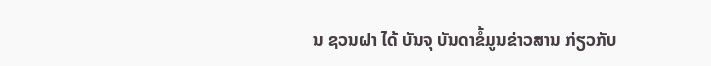ນ ຊວນຝາ ໄດ້ ບັນຈຸ ບັນດາຂໍ້ມູນຂ່າວສານ ກ່ຽວກັບ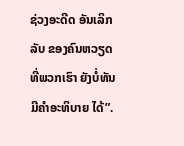ຊ່ວງອະດີດ ອັນເລິກລັບ ຂອງຄົນຫວຽດ ທີ່ພວກເຮົາ ຍັງບໍ່ທັນມີຄຳອະທິບາຍ ໄດ້”.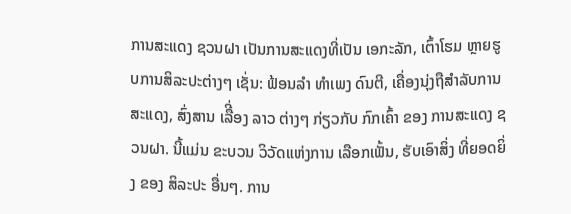ການສະແດງ ຊວນຝາ ເປັນການສະແດງທີ່ເປັນ ເອກະລັກ, ເຕົ້າໂຮມ ຫຼາຍຮູບການສິລະປະຕ່າງໆ ເຊັ່ນ: ຟ້ອນລຳ ທຳເພງ ດົນຕີ, ເຄື່ອງນຸ່ງຖືສຳລັບການສະແດງ, ສົ່ງສານ ເລືີ່ອງ ລາວ ຕ່າງໆ ກ່ຽວກັບ ກົກເຄົ້າ ຂອງ ການສະແດງ ຊວນຝາ. ນີ້ແມ່ນ ຂະບວນ ວິວັດແຫ່ງການ ເລືອກເຟັ້ນ, ຮັບເອົາສິ່ງ ທີ່ຍອດຍິ່ງ ຂອງ ສິລະປະ ອື່ນໆ. ການ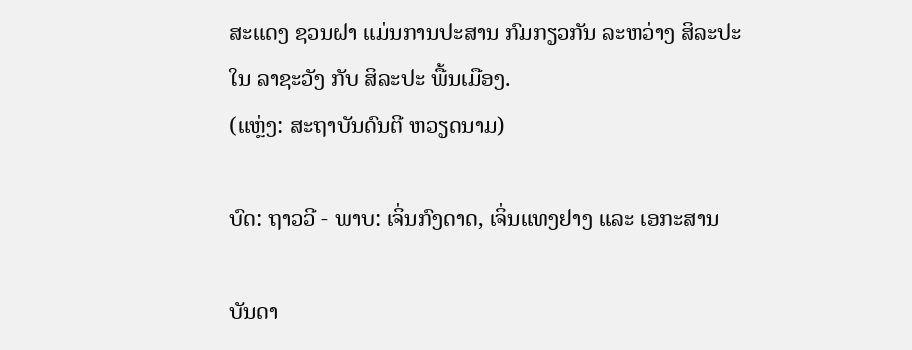ສະແດງ ຊວນຝາ ແມ່ນການປະສານ ກົມກຽວກັນ ລະຫວ່າງ ສິລະປະໃນ ລາຊະວັງ ກັບ ສິລະປະ ພື້ນເມືອງ.
(ແຫຼ່ງ: ສະຖາບັນດົນຕີ ຫວຽດນາມ)

ບົດ: ຖາວວີ - ພາບ: ເຈິ່ນກົງດາດ, ເຈິ່ນແທງຢາງ ແລະ ເອກະສານ

ບັນດາ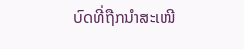ບົດທີ່ຖືກນຳສະເໜີ